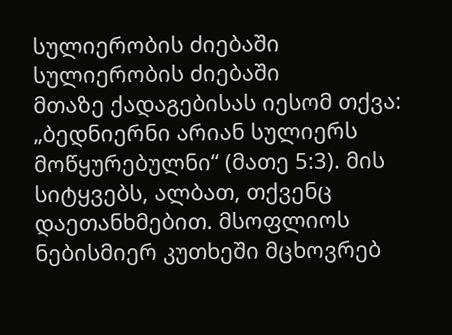სულიერობის ძიებაში
სულიერობის ძიებაში
მთაზე ქადაგებისას იესომ თქვა: „ბედნიერნი არიან სულიერს მოწყურებულნი“ (მათე 5:3). მის სიტყვებს, ალბათ, თქვენც დაეთანხმებით. მსოფლიოს ნებისმიერ კუთხეში მცხოვრებ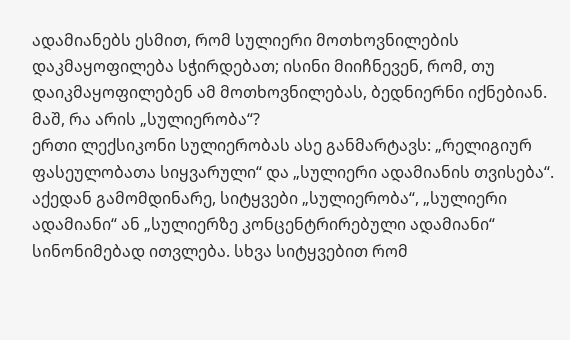ადამიანებს ესმით, რომ სულიერი მოთხოვნილების დაკმაყოფილება სჭირდებათ; ისინი მიიჩნევენ, რომ, თუ დაიკმაყოფილებენ ამ მოთხოვნილებას, ბედნიერნი იქნებიან. მაშ, რა არის „სულიერობა“?
ერთი ლექსიკონი სულიერობას ასე განმარტავს: „რელიგიურ ფასეულობათა სიყვარული“ და „სულიერი ადამიანის თვისება“. აქედან გამომდინარე, სიტყვები „სულიერობა“, „სულიერი ადამიანი“ ან „სულიერზე კონცენტრირებული ადამიანი“ სინონიმებად ითვლება. სხვა სიტყვებით რომ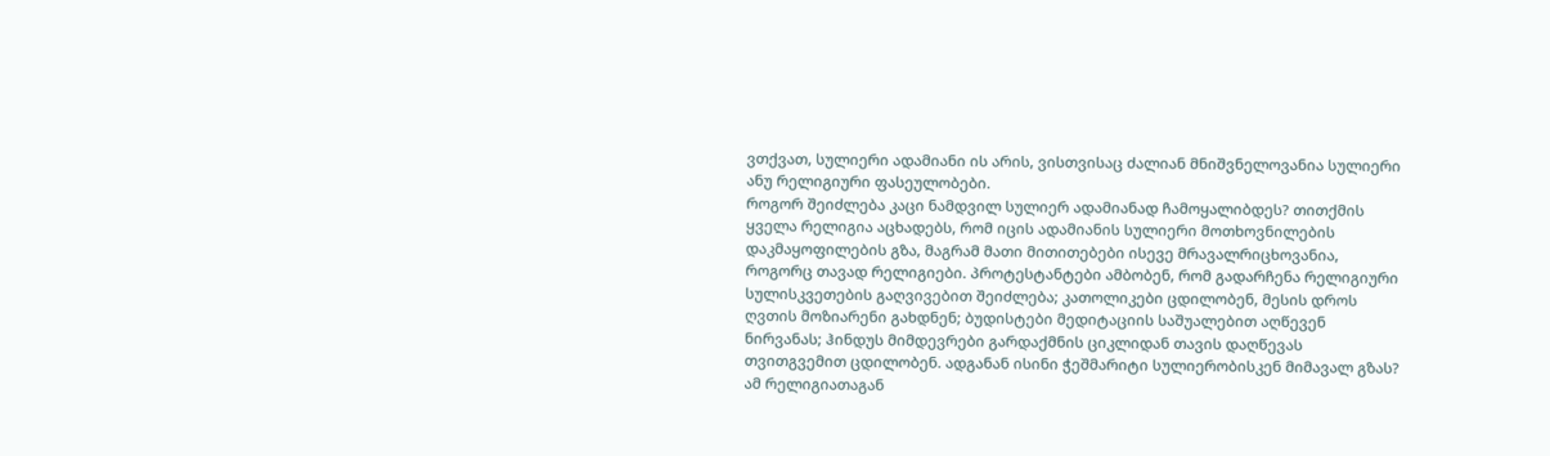ვთქვათ, სულიერი ადამიანი ის არის, ვისთვისაც ძალიან მნიშვნელოვანია სულიერი ანუ რელიგიური ფასეულობები.
როგორ შეიძლება კაცი ნამდვილ სულიერ ადამიანად ჩამოყალიბდეს? თითქმის ყველა რელიგია აცხადებს, რომ იცის ადამიანის სულიერი მოთხოვნილების დაკმაყოფილების გზა, მაგრამ მათი მითითებები ისევე მრავალრიცხოვანია, როგორც თავად რელიგიები. პროტესტანტები ამბობენ, რომ გადარჩენა რელიგიური სულისკვეთების გაღვივებით შეიძლება; კათოლიკები ცდილობენ, მესის დროს ღვთის მოზიარენი გახდნენ; ბუდისტები მედიტაციის საშუალებით აღწევენ ნირვანას; ჰინდუს მიმდევრები გარდაქმნის ციკლიდან თავის დაღწევას თვითგვემით ცდილობენ. ადგანან ისინი ჭეშმარიტი სულიერობისკენ მიმავალ გზას? ამ რელიგიათაგან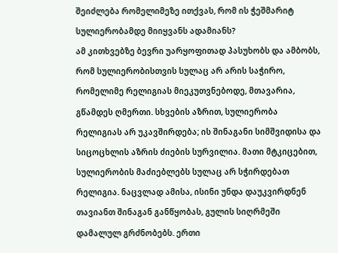შეიძლება რომელიმეზე ითქვას, რომ ის ჭეშმარიტ სულიერობამდე მიიყვანს ადამიანს?
ამ კითხვებზე ბევრი უარყოფითად პასუხობს და ამბობს, რომ სულიერობისთვის სულაც არ არის საჭირო, რომელიმე რელიგიას მიეკუთვნებოდე, მთავარია, გწამდეს ღმერთი. სხვების აზრით, სულიერობა რელიგიას არ უკავშირდება; ის შინაგანი სიმშვიდისა და სიცოცხლის აზრის ძიების სურვილია. მათი მტკიცებით, სულიერობის მაძიებლებს სულაც არ სჭირდებათ რელიგია. ნაცვლად ამისა, ისინი უნდა დაუკვირდნენ თავიანთ შინაგან განწყობას, გულის სიღრმეში დამალულ გრძნობებს. ერთი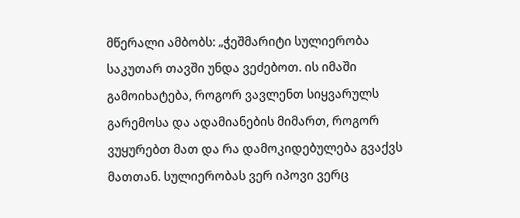მწერალი ამბობს: „ჭეშმარიტი სულიერობა საკუთარ თავში უნდა ვეძებოთ. ის იმაში გამოიხატება, როგორ ვავლენთ სიყვარულს გარემოსა და ადამიანების მიმართ, როგორ ვუყურებთ მათ და რა დამოკიდებულება გვაქვს მათთან. სულიერობას ვერ იპოვი ვერც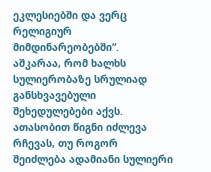ეკლესიებში და ვერც რელიგიურ მიმდინარეობებში“.
აშკარაა, რომ ხალხს სულიერობაზე სრულიად განსხვავებული შეხედულებები აქვს. ათასობით წიგნი იძლევა რჩევას, თუ როგორ შეიძლება ადამიანი სულიერი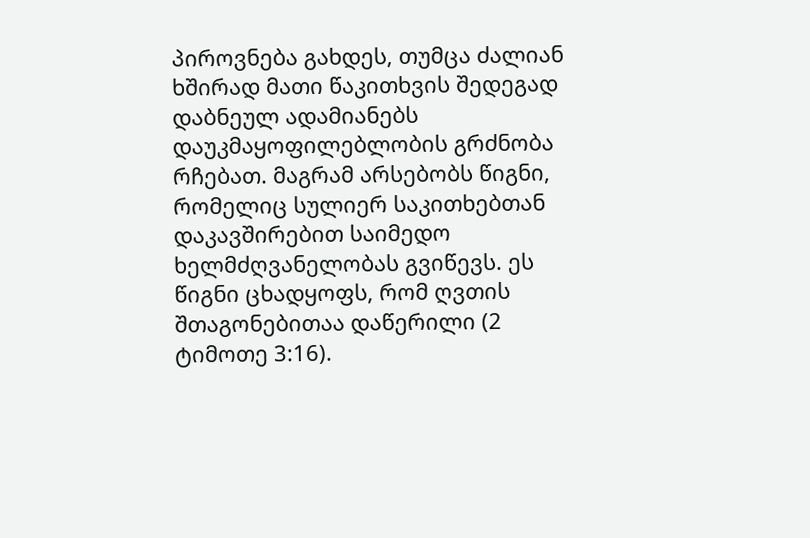პიროვნება გახდეს, თუმცა ძალიან ხშირად მათი წაკითხვის შედეგად დაბნეულ ადამიანებს დაუკმაყოფილებლობის გრძნობა რჩებათ. მაგრამ არსებობს წიგნი, რომელიც სულიერ საკითხებთან დაკავშირებით საიმედო ხელმძღვანელობას გვიწევს. ეს წიგნი ცხადყოფს, რომ ღვთის შთაგონებითაა დაწერილი (2 ტიმოთე 3:16).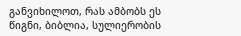განვიხილოთ, რას ამბობს ეს წიგნი, ბიბლია, სულიერობის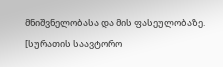მნიშვნელობასა და მის ფასეულობაზე.
[სურათის საავტორო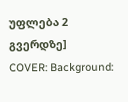უფლება 2 გვერდზე]
COVER: Background: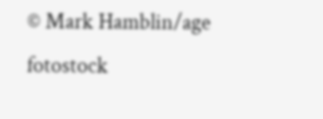© Mark Hamblin/age fotostock